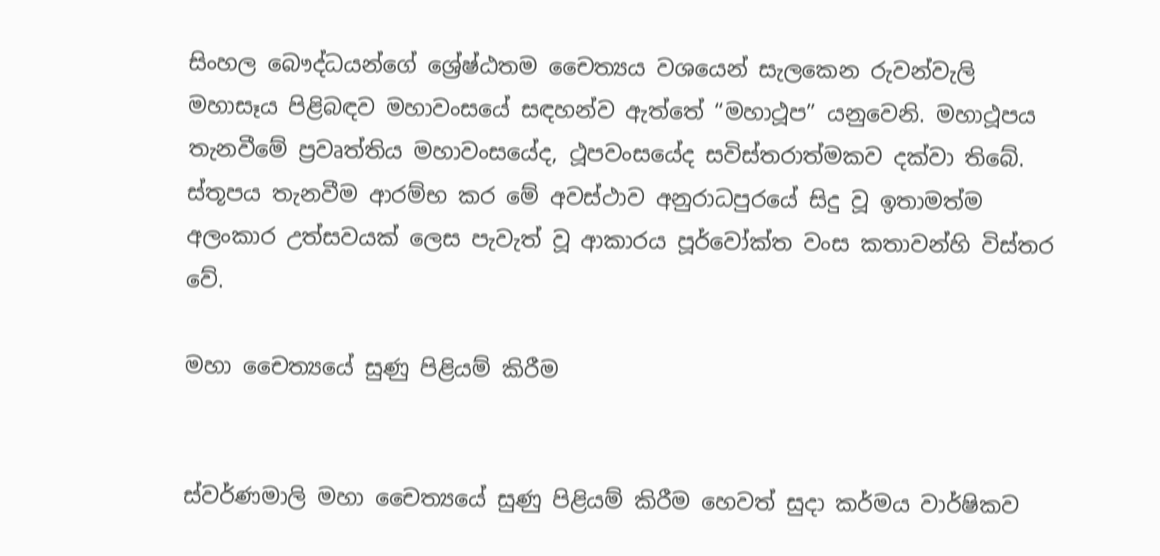සිංහල බෞද්ධයන්ගේ ශ්‍රේෂ්ඨතම චෛත්‍යය වශයෙන් සැලකෙන රුවන්වැලි මහාසෑය පිළිබඳව මහාවංසයේ සඳහන්ව ඇත්තේ “මහාථූප” යනුවෙනි. මහාථූපය තැනවීමේ ප්‍රවෘත්තිය මහාවංසයේද, ථූපවංසයේද සවිස්තරාත්මකව දක්වා තිබේ. ස්තූපය තැනවීම ආරම්භ කර මේ අවස්ථාව අනුරාධපුරයේ සිදු වූ ඉතාමත්ම අලංකාර උත්සවයක් ලෙස පැවැත් වූ ආකාරය පූර්වෝක්ත වංස කතාවන්හි විස්තර වේ.

මහා චෛත්‍යයේ සුණු පිළියම් කිරීම


ස්වර්ණමාලි මහා චෛත්‍යයේ සුණු පිළියම් කිරීම හෙවත් සුදා කර්මය වාර්ෂිකව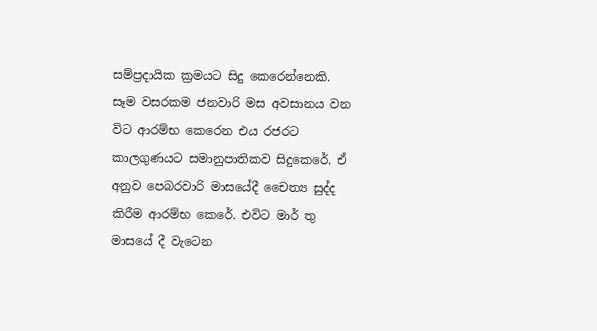සම්ප්‍රදායික ක්‍රමයට සිදු කෙරෙන්නෙකි. සෑම වසරකම ජනවාරි මස අවසානය වන විට ආරම්භ කෙරෙන එය රජරට කාලගුණයට සමානුපාතිකව සිදුකෙරේ. ඒ අනුව පෙබරවාරි මාසයේදී චෛත්‍ය සුද්ද කිරීම ආරම්භ කෙරේ. එවිට මාර් තු මාසයේ දී වැටෙන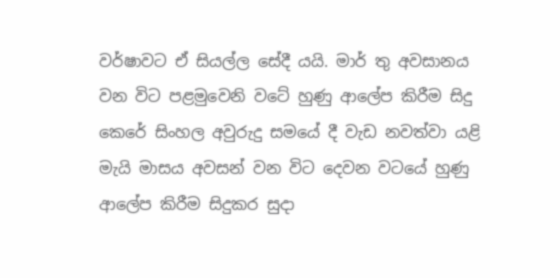වර්ෂාවට ඒ සියල්ල සේදී යයි. මාර් තු අවසානය වන විට පළමුවෙනි වටේ හුණු ආලේප කිරීම සිදු කෙරේ සිංහල අවුරුදු සමයේ දී වැඩ නවත්වා යළි මැයි මාසය අවසන් වන විට දෙවන වටයේ හුණු ආලේප කිරීම සිදුකර සුදා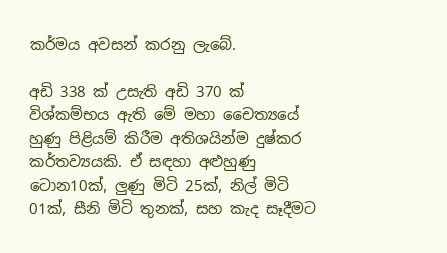කර්මය අවසන් කරනු ලැබේ.

අඩි 338 ක් උසැති අඩි 370 ක් විශ්කම්භය ඇති මේ මහා චෛත්‍යයේ හුණු පිළියම් කිරීම අතිශයින්ම දුෂ්කර කර්තව්‍යයකි. ඒ සඳහා අළුහුණු ටොන10ක්, ලුණු මිටි 25ක්, නිල් මිටි 01ක්, සීනි මිටි තුනක්, සහ කැද සෑදීමට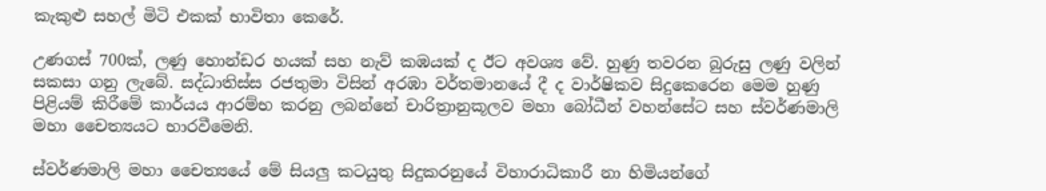කැකුළු සහල් මිටි එකක් භාවිතා කෙරේ.

උණගස් 700ක්, ලණු හොන්ඩර හයක් සහ නැව් කඹයක් ද ඊට අවශ්‍ය වේ. හුණු තවරන බුරුසු ලණු වලින් සකසා ගනු ලැබේ. සද්ධාතිස්ස රජතුමා විසින් අරඹා වර්තමානයේ දී ද වාර්ෂිකව සිදුකෙරෙන මෙම හුණු පිළියම් කිරීමේ කාර්යය ආරම්භ කරනු ලබන්නේ චාරිත්‍රානුකූලව මහා බෝධීන් වහන්සේට සහ ස්වර්ණමාලි මහා චෛත්‍යයට භාරවීමෙනි.

ස්වර්ණමාලි මහා චෛත්‍යයේ මේ සියලු කටයුතු සිදුකරනුයේ විහාරාධිකාරී නා හිමියන්ගේ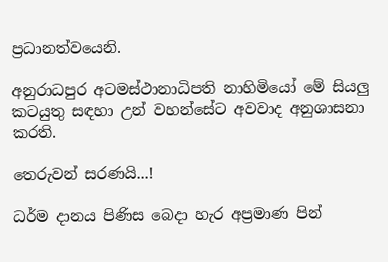ප්‍රධානත්වයෙනි.

අනුරාධපුර අටමස්ථානාධිපති නාහිමියෝ මේ සියලු කටයුතු සඳහා උන් වහන්සේට අවවාද අනුශාසනා කරති.

තෙරුවන් සරණයි...!

ධර්ම දානය පිණිස බෙදා හැර අප්‍රමාණ පින්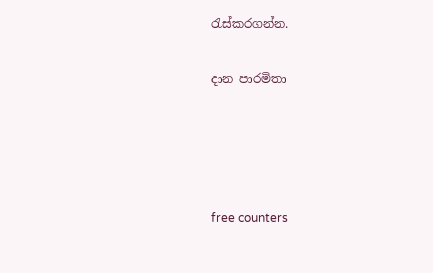රැස්කරගන්න.

දාන පාරමිතා




free counters